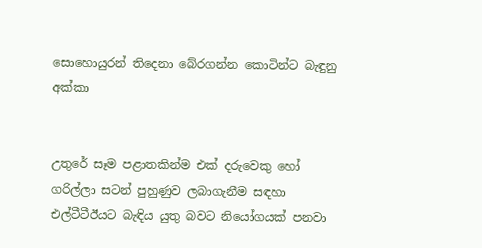සොහොයුරන් තිදෙනා බේරගන්න කොටින්ට බැඳුනු අක්කා


උතුරේ සෑම පළාතකින්ම එක් දරුවෙකු හෝ ගරිල්ලා සටන් පුහුණුව ලබාගැනීම සඳහා එල්ටීටීඊයට බැඳිය යුතු බවට නියෝගයක් පනවා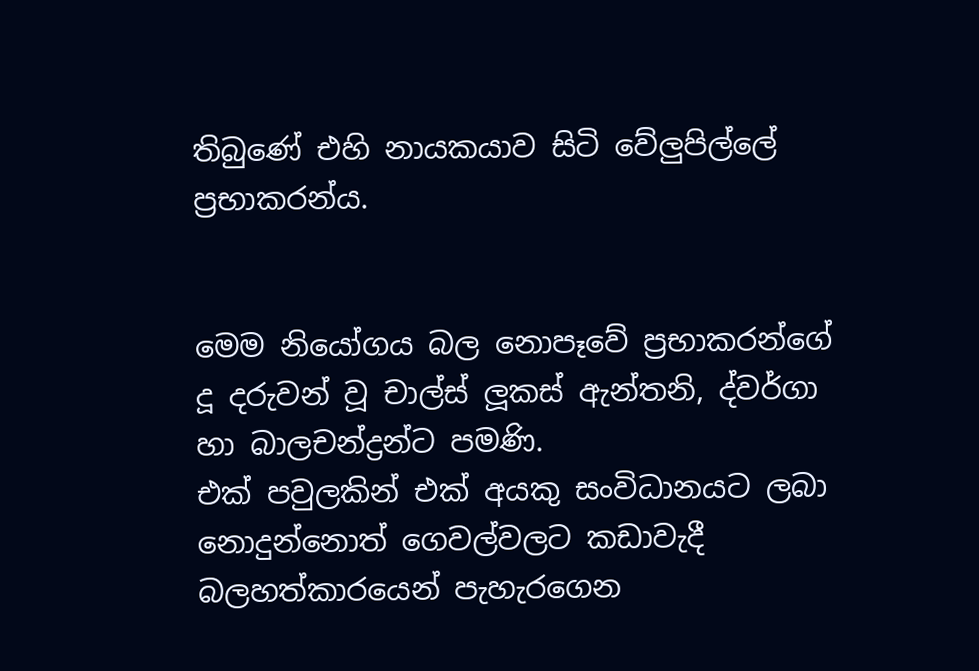තිබුණේ එහි නායකයාව සිටි වේලුපිල්ලේ ප්‍රභාකරන්ය.


මෙම නියෝගය බල නොපෑවේ ප්‍රභාකරන්ගේ දූ දරුවන් වූ චාල්ස් ලූකස් ඇන්තනි, ද්වර්ගා හා බාලචන්ද්‍රන්ට පමණි.
එක් පවුලකින් එක් අයකු සංවිධානයට ලබා නොදුන්නොත් ගෙවල්වලට කඩාවැදී බලහත්කාරයෙන් පැහැරගෙන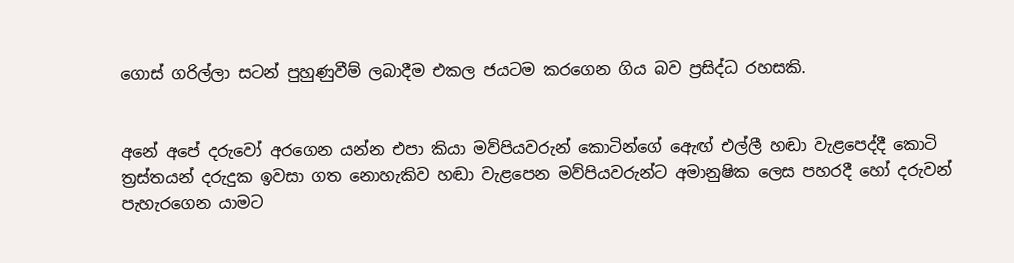ගොස් ගරිල්ලා සටන් පුහුණුවීම් ලබාදීම එකල ජයටම කරගෙන ගිය බව ප්‍රසිද්ධ රහසකි.


අනේ අපේ දරුවෝ අරගෙන යන්න එපා කියා මව්පියවරුන් කොටින්ගේ ඇෙඟ් එල්ලී හඬා වැළපෙද්දී කොටි ත්‍රස්තයන් දරුදුක ඉවසා ගත නොහැකිව හඬා වැළපෙන මව්පියවරුන්ට අමානුෂික ලෙස පහරදී හෝ දරුවන් පැහැරගෙන යාමට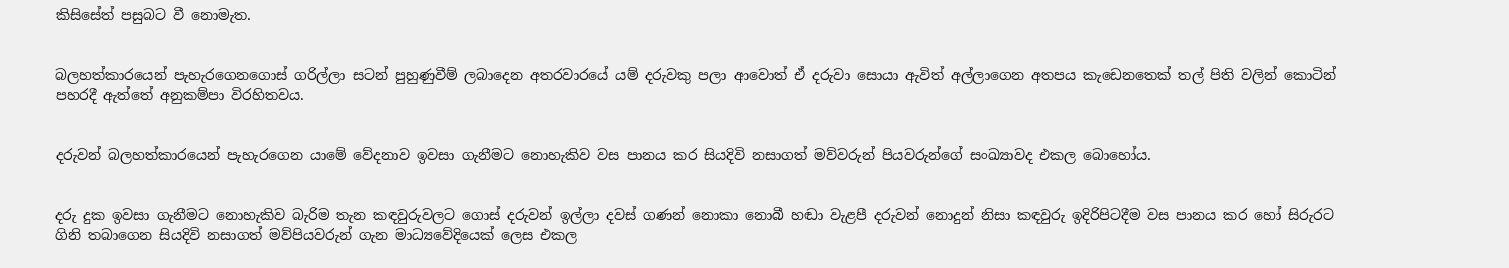කිසිසේත් පසුබට වී නොමැත.


බලහත්කාරයෙන් පැහැරගෙනගොස් ගරිල්ලා සටන් පුහුණුවීම් ලබාදෙන අතරවාරයේ යම් දරුවකු පලා ආවොත් ඒ දරුවා සොයා ඇවිත් අල්ලාගෙන අතපය කැඩෙනතෙක් තල් පිති වලින් කොටින් පහරදී ඇත්තේ අනුකම්පා විරහිතවය.


දරුවන් බලහත්කාරයෙන් පැහැරගෙන යාමේ වේදනාව ඉවසා ගැනීමට නොහැකිව වස පානය කර සියදිවි නසාගත් මව්වරුන් පියවරුන්ගේ සංඛ්‍යාවද එකල බොහෝය.


දරු දුක ඉවසා ගැනීමට නොහැකිව බැරිම තැන කඳවුරුවලට ගොස් දරුවන් ඉල්ලා දවස් ගණන් නොකා නොබී හඬා වැළපී දරුවන් නොදුන් නිසා කඳවුරු ඉදිරිපිටදීම වස පානය කර හෝ සිරුරට ගිනි තබාගෙන සියදිවි නසාගත් මව්පියවරුන් ගැන මාධ්‍යවේදියෙක් ලෙස එකල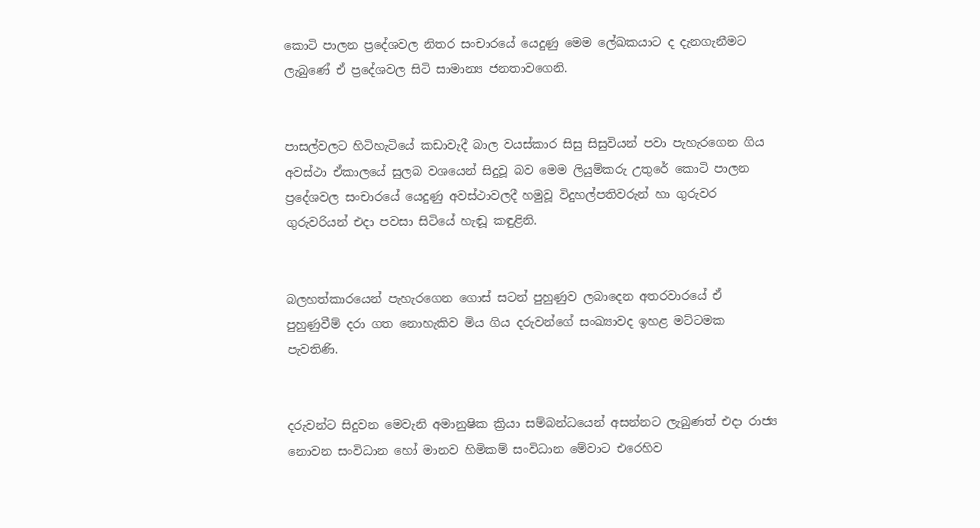කොටි පාලන ප්‍රදේශවල නිතර සංචාරයේ යෙදුණු මෙම ලේඛකයාට ද දැනගැනීමට ලැබුණේ ඒ ප්‍රදේශවල සිටි සාමාන්‍ය ජනතාවගෙනි.


පාසල්වලට හිටිහැටියේ කඩාවැදී බාල වයස්කාර සිසු සිසුවියන් පවා පැහැරගෙන ගිය අවස්ථා ඒකාලයේ සුලබ වශයෙන් සිදුවූ බව මෙම ලියුම්කරු උතුරේ කොටි පාලන ප්‍රදේශවල සංචාරයේ යෙදුණු අවස්ථාවලදී හමුවූ විදුහල්පතිවරුන් හා ගුරුවර ගුරුවරියන් එදා පවසා සිටියේ හැඬූ කඳුළිනි.


බලහත්කාරයෙන් පැහැරගෙන ගොස් සටන් පුහුණුව ලබාදෙන අතරවාරයේ ඒ පුහුණුවීම් දරා ගත නොහැකිව මිය ගිය දරුවන්ගේ සංඛ්‍යාවද ඉහළ මට්ටමක පැවතිණි.


දරුවන්ට සිදුවන මෙවැනි අමානුෂික ක්‍රියා සම්බන්ධයෙන් අසන්නට ලැබුණත් එදා රාජ්‍ය නොවන සංවිධාන හෝ මානව හිමිකම් සංවිධාන මේවාට එරෙහිව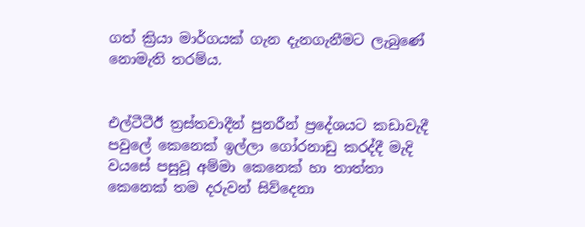ගත් ක්‍රියා මාර්ගයක් ගැන දැනගැනීමට ලැබුණේ නොමැති තරම්ය.


එල්ටීටීඊ ත්‍රස්තවාදීන් පුනරීන් ප්‍රදේශයට කඩාවැදී පවුලේ කෙනෙක් ඉල්ලා ගෝරනාඩු කරද්දී මැදි වයසේ පසුවූ අම්මා කෙනෙක් හා තාත්තා කෙනෙක් තම දරුවන් සිව්දෙනා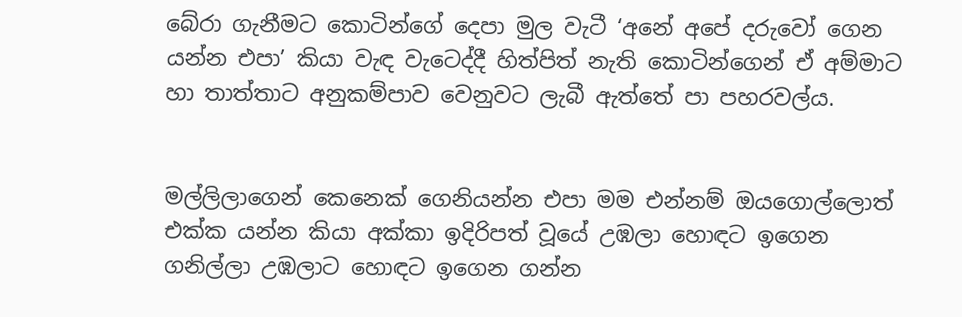බේරා ගැනීමට කොටින්ගේ දෙපා මුල වැටී ‘අනේ අපේ දරුවෝ ගෙන යන්න එපා’ කියා වැඳ වැටෙද්දී හිත්පිත් නැති කොටින්ගෙන් ඒ අම්මාට හා තාත්තාට අනුකම්පාව වෙනුවට ලැබී ඇත්තේ පා පහරවල්ය.


මල්ලිලාගෙන් කෙනෙක් ගෙනියන්න එපා මම එන්නම් ඔයගොල්ලොත් එක්ක යන්න කියා අක්කා ඉදිරිපත් වූයේ උඹලා හොඳට ඉගෙන ගනිල්ලා උඹලාට හොඳට ඉගෙන ගන්න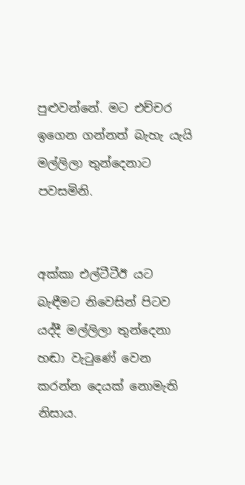පුළුවන්නේ. මට එච්චර ඉගෙන ගන්නත් බැහැ යැයි මල්ලිලා තුන්දෙනාට පවසමිනි.


අක්කා එල්ටීටීඊ යට බැඳීමට නිවෙසින් පිටව යද්දී මල්ලිලා තුන්දෙනා හඬා වැටුණේ වෙන කරන්න දෙයක් නොමැති නිසාය.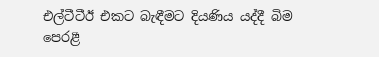එල්ටීටීඊ එකට බැඳීමට දියණිය යද්දී බිම පෙරළී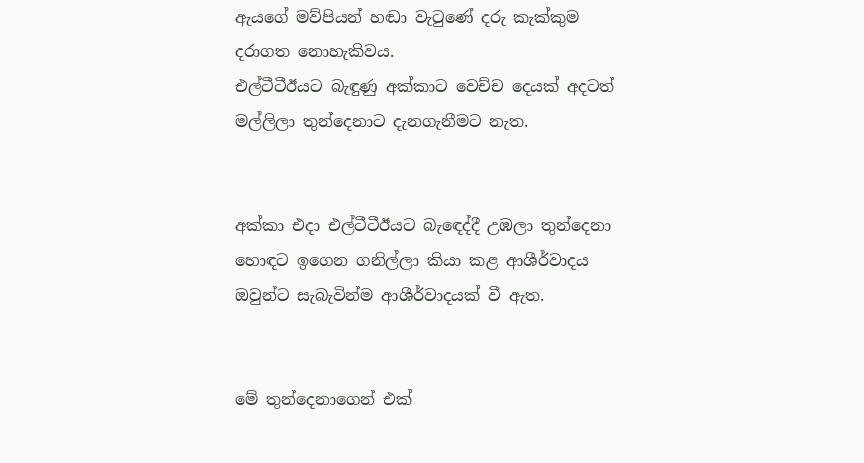ඇයගේ මව්පියන් හඬා වැටුණේ දරු කැක්කුම දරාගත නොහැකිවය.
එල්ටීටීඊයට බැඳුණු අක්කාට වෙච්ච දෙයක් අදටත් මල්ලිලා තුන්දෙනාට දැනගැනීමට නැත.


අක්කා එදා එල්ටීටීඊයට බැඳෙද්දී උඹලා තුන්දෙනා හොඳට ඉගෙන ගනිල්ලා කියා කළ ආශීර්වාදය ඔවුන්ට සැබැවින්ම ආශීර්වාදයක් වී ඇත.


මේ තුන්දෙනාගෙන් එක්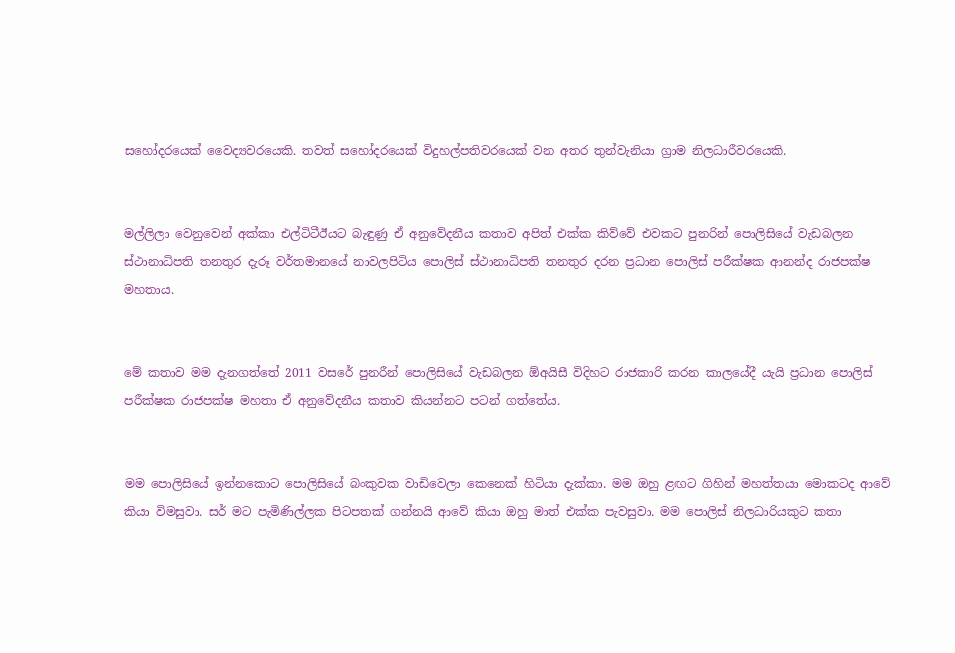සහෝදරයෙක් වෛද්‍යවරයෙකි. තවත් සහෝදරයෙක් විදුහල්පතිවරයෙක් වන අතර තුන්වැනියා ග්‍රාම නිලධාරීවරයෙකි.


මල්ලිලා වෙනුවෙන් අක්කා එල්ටිටීඊයට බැඳුණු ඒ අනුවේදනීය කතාව අපිත් එක්ක කිව්වේ එවකට පුනරින් පොලිසියේ වැඩබලන ස්ථානාධිපති තනතුර දැරූ වර්තමානයේ නාවලපිටිය පොලිස් ස්ථානාධිපති තනතුර දරන ප්‍රධාන පොලිස් පරීක්ෂක ආනන්ද රාජපක්ෂ මහතාය.


මේ කතාව මම දැනගත්තේ 2011 වසරේ පුනරීන් පොලිසියේ වැඩබලන ඕඅයිසී විදිහට රාජකාරි කරන කාලයේදී යැයි ප්‍රධාන පොලිස් පරීක්ෂක රාජපක්ෂ මහතා ඒ අනුවේදනීය කතාව කියන්නට පටන් ගත්තේය.


මම පොලිසියේ ඉන්නකොට පොලිසියේ බංකුවක වාඩිවෙලා කෙනෙක් හිටියා දැක්කා. මම ඔහු ළඟට ගිහින් මහත්තයා මොකටද ආවේ කියා විමසුවා. සර් මට පැමිණිල්ලක පිටපතක් ගන්නයි ආවේ කියා ඔහු මාත් එක්ක පැවසුවා. මම පොලිස් නිලධාරියකුට කතා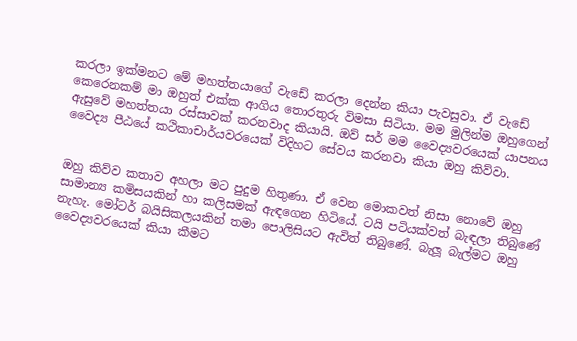කරලා ඉක්මනට මේ මහත්තයාගේ වැඩේ කරලා දෙන්න කියා පැවසුවා. ඒ වැඩේ කෙරෙනකම් මා ඔහුත් එක්ක ආගිය තොරතුරු විමසා සිටියා. මම මුලින්ම ඔහුගෙන් ඇසුවේ මහත්තයා රස්සාවක් කරනවාද කියායි. ඔව් සර් මම වෛද්‍යවරයෙක් යාපනය වෛද්‍ය පීඨයේ කථිකාචාර්යවරයෙක් විදිහට සේවය කරනවා කියා ඔහු කිව්වා.


ඔහු කිව්ව කතාව අහලා මට පුදුම හිතුණා. ඒ වෙන මොකවත් නිසා නොවේ ඔහු සාමාන්‍ය කමිසයකින් හා කලිසමක් ඇඳගෙන හිටියේ. ටයි පටියක්වත් බැඳලා තිබුණේ නැහැ. මෝටර් බයිසිකලයකින් තමා පොලිසියට ඇවිත් තිබුණේ. බැලූ බැල්මට ඔහු වෛද්‍යවරයෙක් කියා කීමට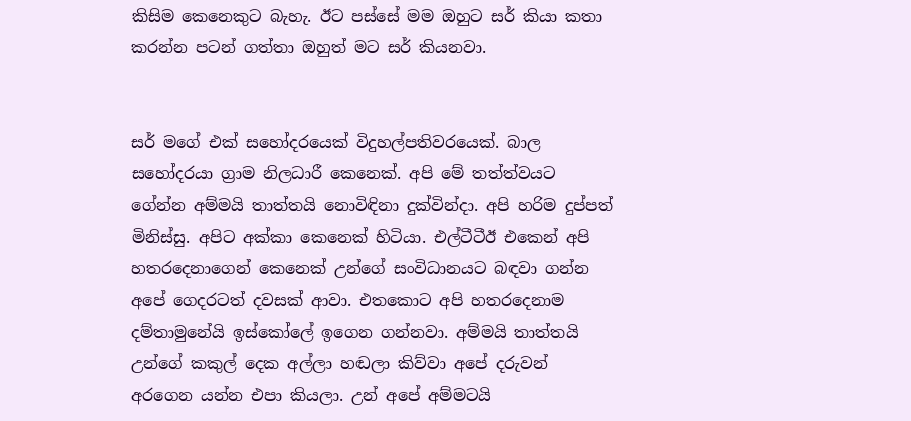කිසිම කෙනෙකුට බැහැ. ඊට පස්සේ මම ඔහුට සර් කියා කතා කරන්න පටන් ගත්තා ඔහුත් මට සර් කියනවා.


සර් මගේ එක් සහෝදරයෙක් විදුහල්පතිවරයෙක්. බාල සහෝදරයා ග්‍රාම නිලධාරී කෙනෙක්. අපි මේ තත්ත්වයට ගේන්න අම්මයි තාත්තයි නොවිඳිනා දුක්වින්දා. අපි හරිම දුප්පත් මිනිස්සු. අපිට අක්කා කෙනෙක් හිටියා. එල්ටීටීඊ එකෙන් අපි හතරදෙනාගෙන් කෙනෙක් උන්ගේ සංවිධානයට බඳවා ගන්න අපේ ගෙදරටත් දවසක් ආවා. එතකොට අපි හතරදෙනාම දම්තාමුනේයි ඉස්කෝලේ ඉගෙන ගන්නවා. අම්මයි තාත්තයි උන්ගේ කකුල් දෙක අල්ලා හඬලා කිව්වා අපේ දරුවන් අරගෙන යන්න එපා කියලා. උන් අපේ අම්මටයි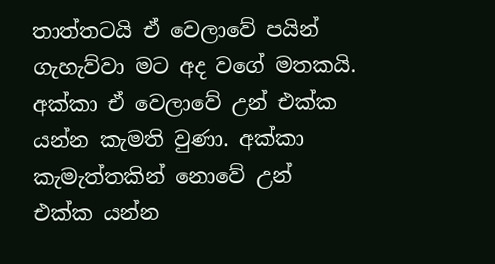තාත්තටයි ඒ වෙලාවේ පයින් ගැහැව්වා මට අද වගේ මතකයි. අක්කා ඒ වෙලාවේ උන් එක්ක යන්න කැමති වුණා. අක්කා කැමැත්තකින් නොවේ උන් එක්ක යන්න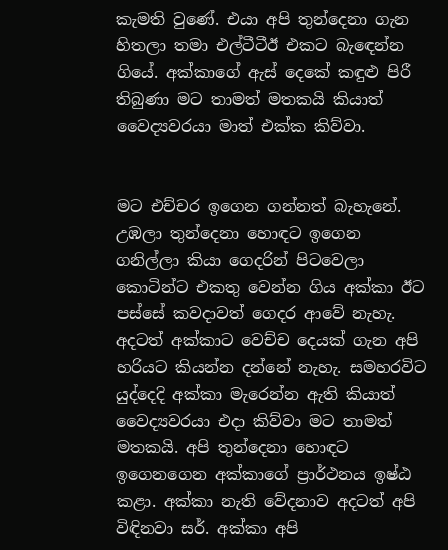කැමති වුණේ. එයා අපි තුන්දෙනා ගැන හිතලා තමා එල්ටීටීඊ එකට බැඳෙන්න ගියේ. අක්කාගේ ඇස් දෙකේ කඳුළු පිරී තිබුණා මට තාමත් මතකයි කියාත් වෛද්‍යවරයා මාත් එක්ක කිව්වා.


මට එච්චර ඉගෙන ගන්නත් බැහැනේ. උඹලා තුන්දෙනා හොඳට ඉගෙන ගනිල්ලා කියා ගෙදරින් පිටවෙලා කොටින්ට එකතු වෙන්න ගිය අක්කා ඊට පස්සේ කවදාවත් ගෙදර ආවේ නැහැ. අදටත් අක්කාට වෙච්ච දෙයක් ගැන අපි හරියට කියන්න දන්නේ නැහැ. සමහරවිට යුද්දෙදි අක්කා මැරෙන්න ඇති කියාත් වෛද්‍යවරයා එදා කිව්වා මට තාමත් මතකයි. අපි තුන්දෙනා හොඳට ඉගෙනගෙන අක්කාගේ ප්‍රාර්ථනය ඉෂ්ඨ කළා. අක්කා නැති වේදනාව අදටත් අපි විඳිනවා සර්. අක්කා අපි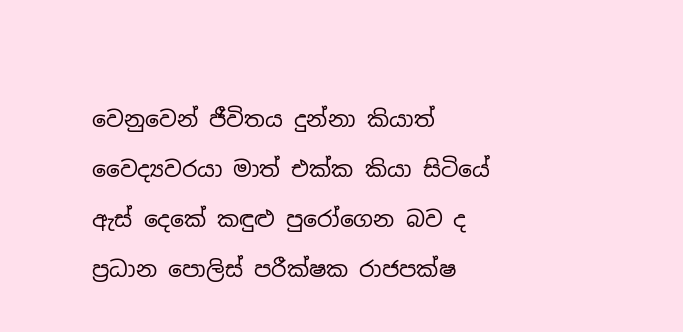වෙනුවෙන් ජීවිතය දුන්නා කියාත් වෛද්‍යවරයා මාත් එක්ක කියා සිටියේ ඇස් දෙකේ කඳුළු පුරෝගෙන බව ද ප්‍රධාන පොලිස් පරීක්ෂක රාජපක්ෂ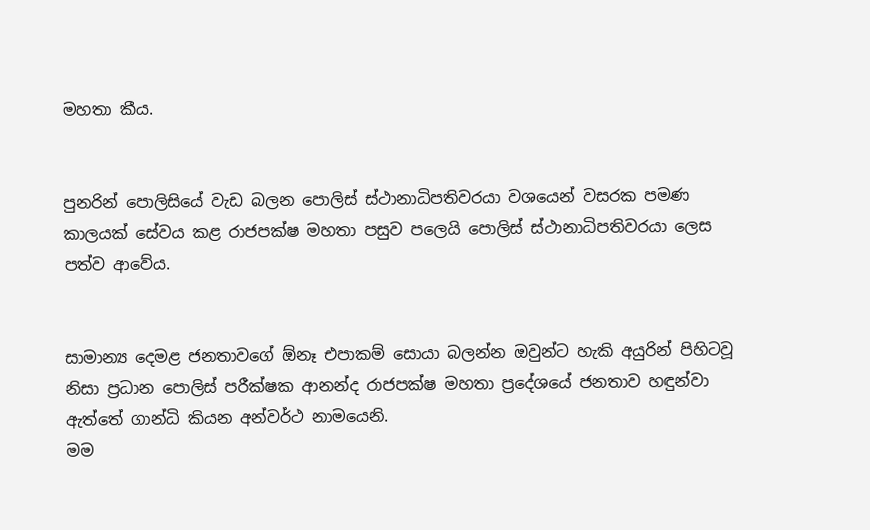මහතා කීය.


පුනරින් පොලිසියේ වැඩ බලන පොලිස් ස්ථානාධිපතිවරයා වශයෙන් වසරක පමණ කාලයක් සේවය කළ රාජපක්ෂ මහතා පසුව පලෙයි පොලිස් ස්ථානාධිපතිවරයා ලෙස පත්ව ආවේය.


සාමාන්‍ය දෙමළ ජනතාවගේ ඕනෑ එපාකම් සොයා බලන්න ඔවුන්ට හැකි අයුරින් පිහිටවූ නිසා ප්‍රධාන පොලිස් පරීක්ෂක ආනන්ද රාජපක්ෂ මහතා ප්‍රදේශයේ ජනතාව හඳුන්වා ඇත්තේ ගාන්ධි කියන අන්වර්ථ නාමයෙනි.
මම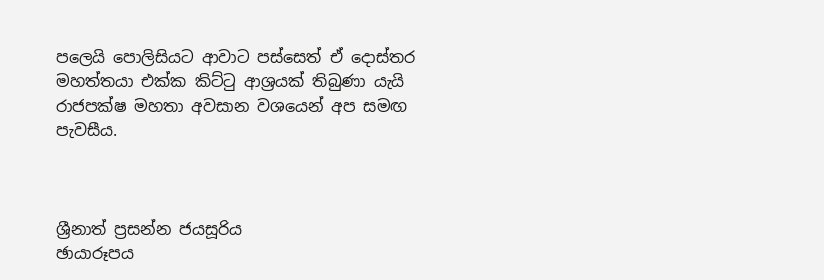පලෙයි පොලිසියට ආවාට පස්සෙත් ඒ දොස්තර මහත්තයා එක්ක කිට්ටු ආශ්‍රයක් තිබුණා යැයි රාජපක්ෂ මහතා අවසාන වශයෙන් අප සමඟ පැවසීය.



ශ්‍රීනාත් ප්‍රසන්න ජයසූරිය
ඡායාරූපය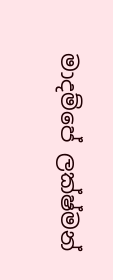මාදම්පේ ලක්ෂ්මන්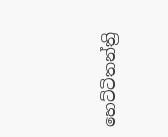හෙට්ටිතන්ත්‍රි